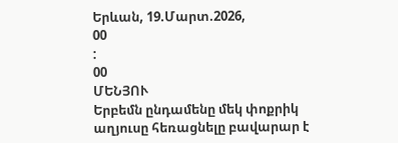Երևան, 19.Մարտ.2026,
00
:
00
ՄԵՆՅՈՒ
Երբեմն ընդամենը մեկ փոքրիկ աղյուսը հեռացնելը բավարար է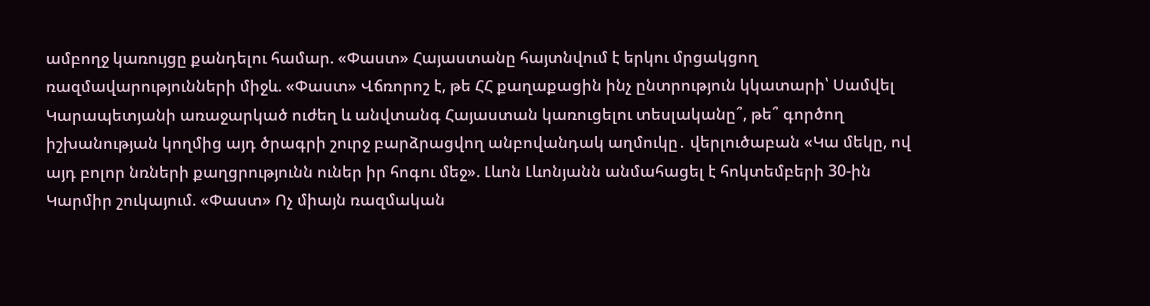ամբողջ կառույցը քանդելու համար. «Փաստ» Հայաստանը հայտնվում է երկու մրցակցող ռազմավարությունների միջև. «Փաստ» Վճռորոշ է, թե ՀՀ քաղաքացին ինչ ընտրություն կկատարի՝ Սամվել Կարապետյանի առաջարկած ուժեղ և անվտանգ Հայաստան կառուցելու տեսլականը՞, թե՞ գործող իշխանության կողմից այդ ծրագրի շուրջ բարձրացվող անբովանդակ աղմուկը․ վերլուծաբան «Կա մեկը, ով այդ բոլոր նռների քաղցրությունն ուներ իր հոգու մեջ». Լևոն Լևոնյանն անմահացել է հոկտեմբերի 30-ին Կարմիր շուկայում. «Փաստ» Ոչ միայն ռազմական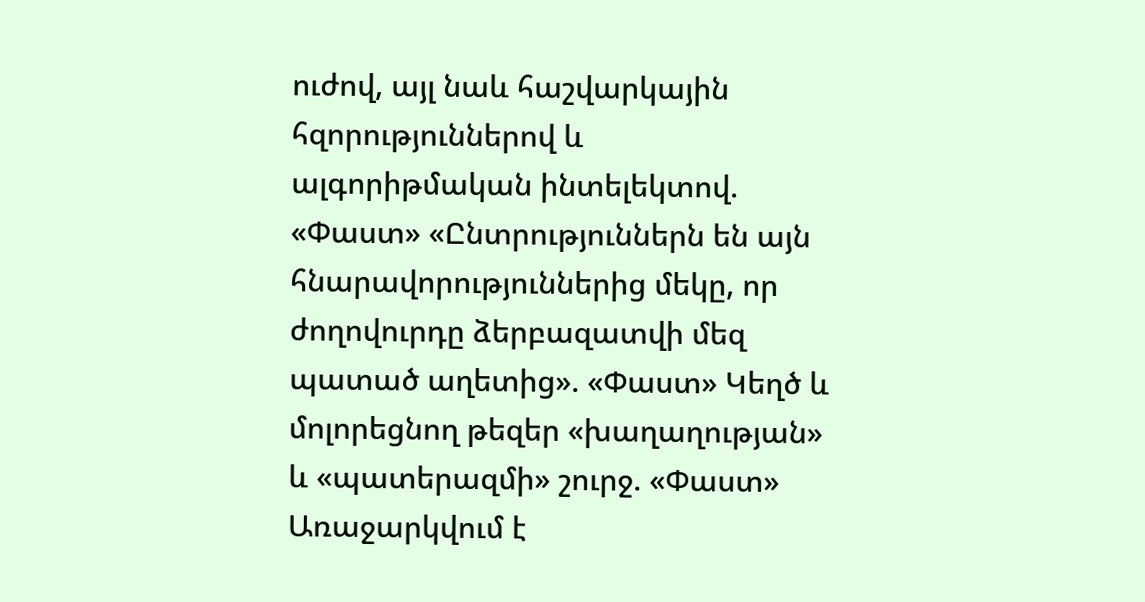ուժով, այլ նաև հաշվարկային հզորություններով և ալգորիթմական ինտելեկտով. «Փաստ» «Ընտրություններն են այն հնարավորություններից մեկը, որ ժողովուրդը ձերբազատվի մեզ պատած աղետից». «Փաստ» Կեղծ և մոլորեցնող թեզեր «խաղաղության» և «պատերազմի» շուրջ. «Փաստ» Առաջարկվում է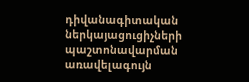դիվանագիտական ներկայացուցիչների պաշտոնավարման առավելագույն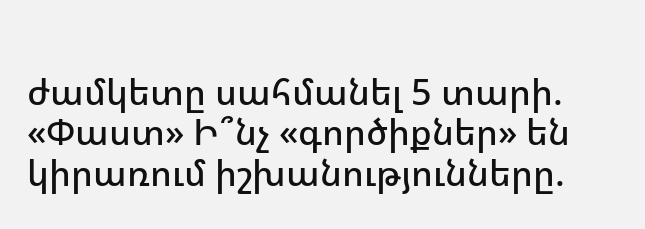ժամկետը սահմանել 5 տարի. «Փաստ» Ի՞նչ «գործիքներ» են կիրառում իշխանությունները.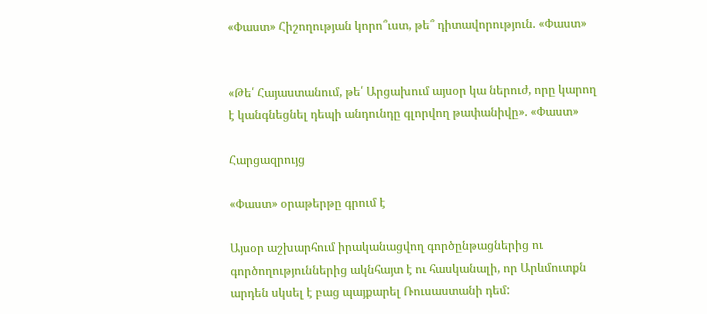«Փաստ» Հիշողության կորո՞ւստ, թե՞ դիտավորություն. «Փաստ»


«Թե՛ Հայաստանում, թե՛ Արցախում այսօր կա ներուժ, որը կարող է կանգնեցնել դեպի անդունդը գլորվող թափանիվը». «Փաստ»

Հարցազրույց

«Փաստ» օրաթերթը գրում է

Այսօր աշխարհում իրականացվող գործընթացներից ու գործողություններից ակնհայտ է ու հասկանալի, որ Արևմուտքն արդեն սկսել է բաց պայքարել Ռուսաստանի դեմ: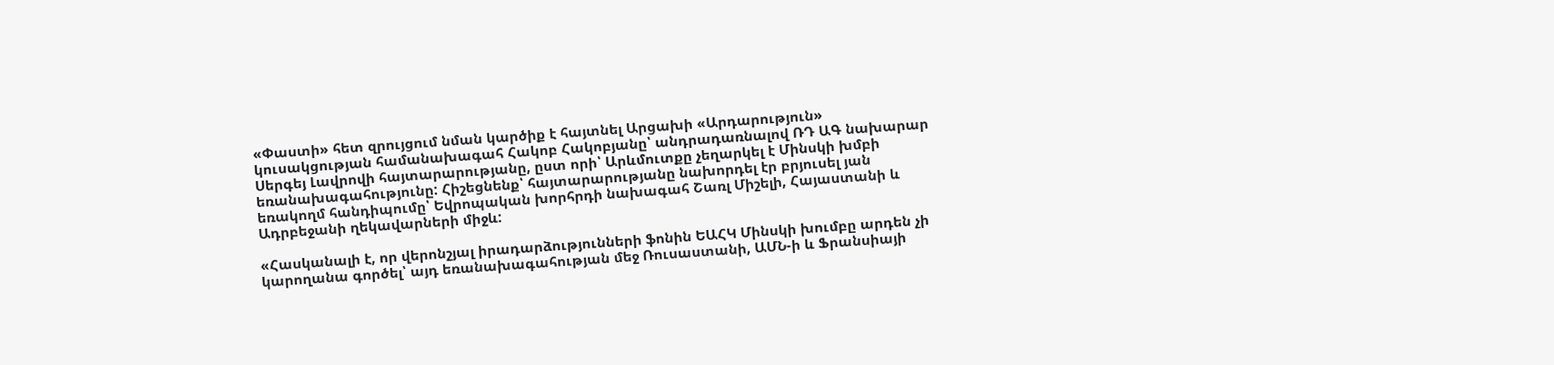«Փաստի» հետ զրույցում նման կարծիք է հայտնել Արցախի «Արդարություն» կուսակցության համանախագահ Հակոբ Հակոբյանը՝ անդրադառնալով ՌԴ ԱԳ նախարար Սերգեյ Լավրովի հայտարարությանը, ըստ որի՝ Արևմուտքը չեղարկել է Մինսկի խմբի եռանախագահությունը: Հիշեցնենք՝ հայտարարությանը նախորդել էր բրյուսել յան եռակողմ հանդիպումը՝ Եվրոպական խորհրդի նախագահ Շառլ Միշելի, Հայաստանի և Ադրբեջանի ղեկավարների միջև:

«Հասկանալի է, որ վերոնշյալ իրադարձությունների ֆոնին ԵԱՀԿ Մինսկի խումբը արդեն չի կարողանա գործել՝ այդ եռանախագահության մեջ Ռուսաստանի, ԱՄՆ-ի և Ֆրանսիայի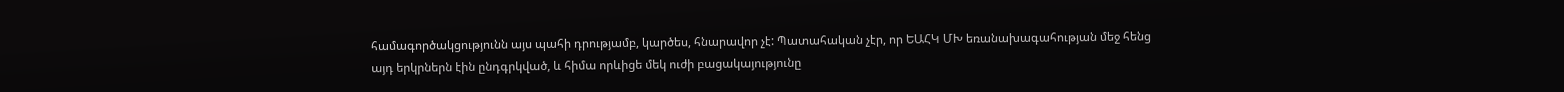համագործակցությունն այս պահի դրությամբ, կարծես, հնարավոր չէ: Պատահական չէր, որ ԵԱՀԿ ՄԽ եռանախագահության մեջ հենց այդ երկրներն էին ընդգրկված, և հիմա որևիցե մեկ ուժի բացակայությունը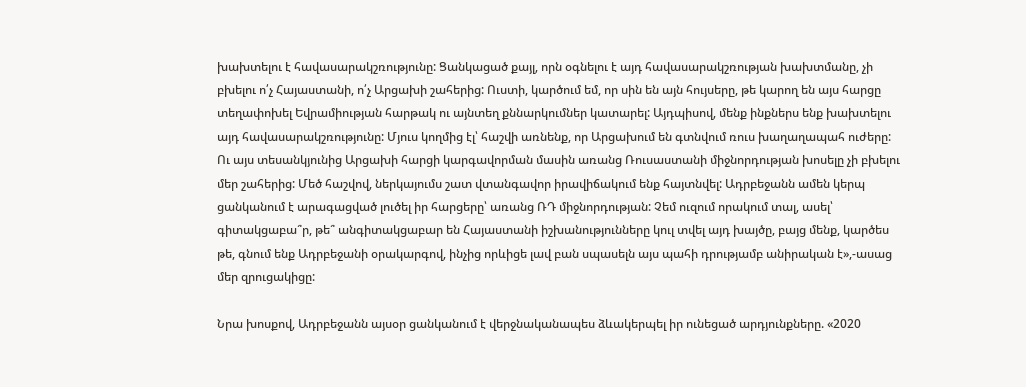խախտելու է հավասարակշռությունը: Ցանկացած քայլ, որն օգնելու է այդ հավասարակշռության խախտմանը, չի բխելու ո՛չ Հայաստանի, ո՛չ Արցախի շահերից: Ուստի, կարծում եմ, որ սին են այն հույսերը, թե կարող են այս հարցը տեղափոխել Եվրամիության հարթակ ու այնտեղ քննարկումներ կատարել: Այդպիսով, մենք ինքներս ենք խախտելու այդ հավասարակշռությունը: Մյուս կողմից էլ՝ հաշվի առնենք, որ Արցախում են գտնվում ռուս խաղաղապահ ուժերը: Ու այս տեսանկյունից Արցախի հարցի կարգավորման մասին առանց Ռուսաստանի միջնորդության խոսելը չի բխելու մեր շահերից: Մեծ հաշվով, ներկայումս շատ վտանգավոր իրավիճակում ենք հայտնվել: Ադրբեջանն ամեն կերպ ցանկանում է արագացված լուծել իր հարցերը՝ առանց ՌԴ միջնորդության: Չեմ ուզում որակում տալ, ասել՝ գիտակցաբա՞ր, թե՞ անգիտակցաբար են Հայաստանի իշխանությունները կուլ տվել այդ խայծը, բայց մենք, կարծես թե, գնում ենք Ադրբեջանի օրակարգով, ինչից որևիցե լավ բան սպասելն այս պահի դրությամբ անիրական է»,-ասաց մեր զրուցակիցը:

Նրա խոսքով, Ադրբեջանն այսօր ցանկանում է վերջնականապես ձևակերպել իր ունեցած արդյունքները. «2020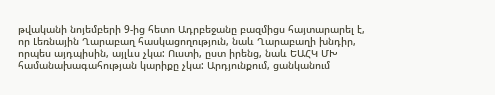թվականի նոյեմբերի 9-ից հետո Ադրբեջանը բազմիցս հայտարարել է, որ Լեռնային Ղարաբաղ հասկացողություն, նաև Ղարաբաղի խնդիր, որպես այդպիսին, այլևս չկա: Ուստի, ըստ իրենց, նաև ԵԱՀԿ ՄԽ համանախագահության կարիքը չկա: Արդյունքում, ցանկանում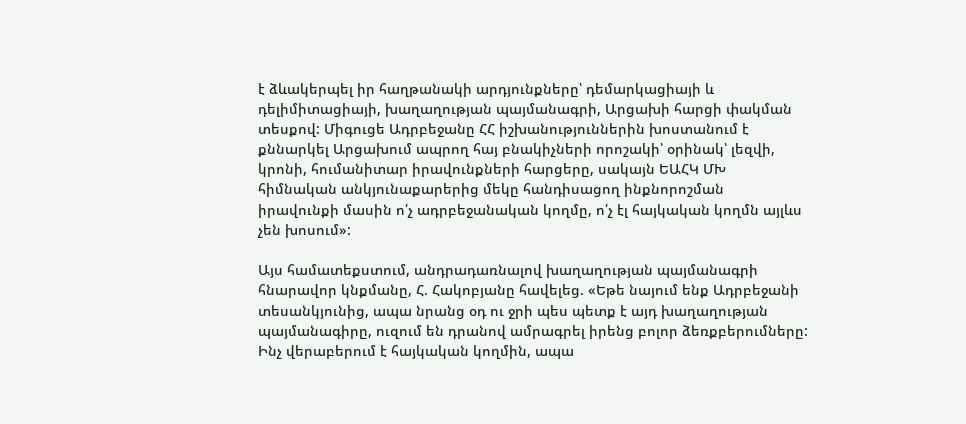է ձևակերպել իր հաղթանակի արդյունքները՝ դեմարկացիայի և դելիմիտացիայի, խաղաղության պայմանագրի, Արցախի հարցի փակման տեսքով: Միգուցե Ադրբեջանը ՀՀ իշխանություններին խոստանում է քննարկել Արցախում ապրող հայ բնակիչների որոշակի՝ օրինակ՝ լեզվի, կրոնի, հումանիտար իրավունքների հարցերը, սակայն ԵԱՀԿ ՄԽ հիմնական անկյունաքարերից մեկը հանդիսացող ինքնորոշման իրավունքի մասին ո՛չ ադրբեջանական կողմը, ո՛չ էլ հայկական կողմն այլևս չեն խոսում»:

Այս համատեքստում, անդրադառնալով խաղաղության պայմանագրի հնարավոր կնքմանը, Հ. Հակոբյանը հավելեց. «Եթե նայում ենք Ադրբեջանի տեսանկյունից, ապա նրանց օդ ու ջրի պես պետք է այդ խաղաղության պայմանագիրը, ուզում են դրանով ամրագրել իրենց բոլոր ձեռքբերումները: Ինչ վերաբերում է հայկական կողմին, ապա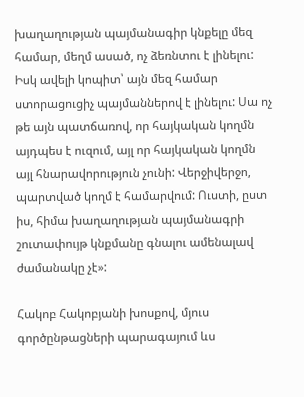խաղաղության պայմանագիր կնքելը մեզ համար, մեղմ ասած, ոչ ձեռնտու է լինելու: Իսկ ավելի կոպիտ՝ այն մեզ համար ստորացուցիչ պայմաններով է լինելու: Սա ոչ թե այն պատճառով, որ հայկական կողմն այդպես է ուզում, այլ որ հայկական կողմն այլ հնարավորություն չունի: Վերջիվերջո, պարտված կողմ է համարվում: Ուստի, ըստ իս, հիմա խաղաղության պայմանագրի շուտափույթ կնքմանը գնալու ամենալավ ժամանակը չէ»:

Հակոբ Հակոբյանի խոսքով, մյուս գործընթացների պարագայում ևս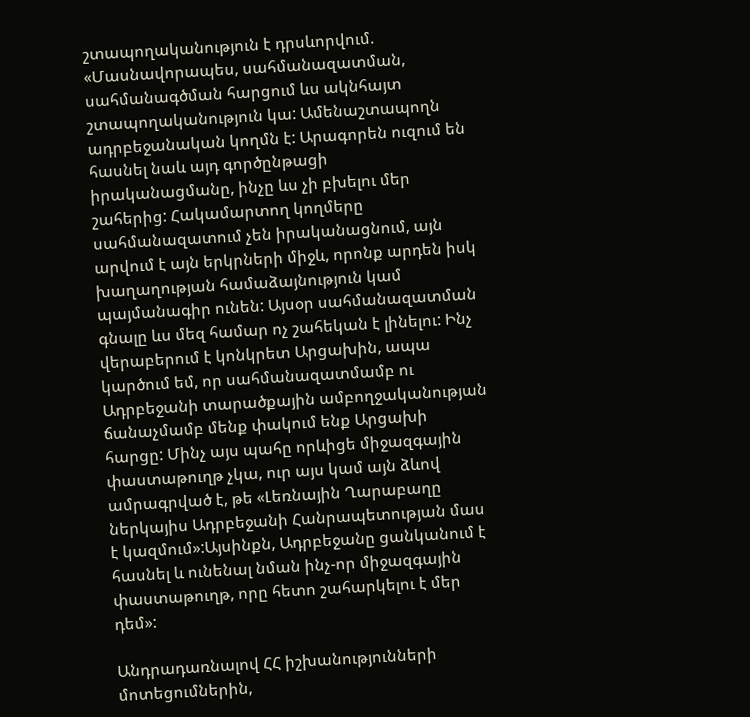շտապողականություն է դրսևորվում. «Մասնավորապես, սահմանազատման, սահմանագծման հարցում ևս ակնհայտ շտապողականություն կա: Ամենաշտապողն ադրբեջանական կողմն է: Արագորեն ուզում են հասնել նաև այդ գործընթացի իրականացմանը, ինչը ևս չի բխելու մեր շահերից: Հակամարտող կողմերը սահմանազատում չեն իրականացնում, այն արվում է այն երկրների միջև, որոնք արդեն իսկ խաղաղության համաձայնություն կամ պայմանագիր ունեն: Այսօր սահմանազատման գնալը ևս մեզ համար ոչ շահեկան է լինելու: Ինչ վերաբերում է կոնկրետ Արցախին, ապա կարծում եմ, որ սահմանազատմամբ ու Ադրբեջանի տարածքային ամբողջականության ճանաչմամբ մենք փակում ենք Արցախի հարցը: Մինչ այս պահը որևիցե միջազգային փաստաթուղթ չկա, ուր այս կամ այն ձևով ամրագրված է, թե «Լեռնային Ղարաբաղը ներկայիս Ադրբեջանի Հանրապետության մաս է կազմում»:Այսինքն, Ադրբեջանը ցանկանում է հասնել և ունենալ նման ինչ-որ միջազգային փաստաթուղթ, որը հետո շահարկելու է մեր դեմ»:

Անդրադառնալով ՀՀ իշխանությունների մոտեցումներին,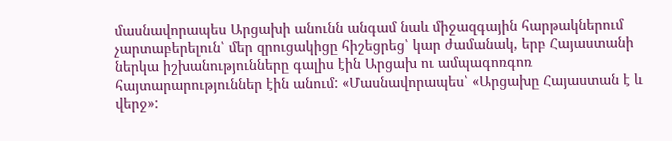մասնավորապես Արցախի անունն անգամ նաև միջազգային հարթակներում չարտաբերելուն՝ մեր զրուցակիցը հիշեցրեց՝ կար ժամանակ, երբ Հայաստանի ներկա իշխանությունները գալիս էին Արցախ ու ամպագոռգոռ հայտարարություններ էին անում: «Մասնավորապես՝ «Արցախը Հայաստան է և վերջ»: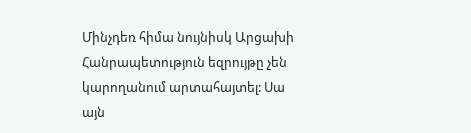Մինչդեռ հիմա նույնիսկ Արցախի Հանրապետություն եզրույթը չեն կարողանում արտահայտել: Սա այն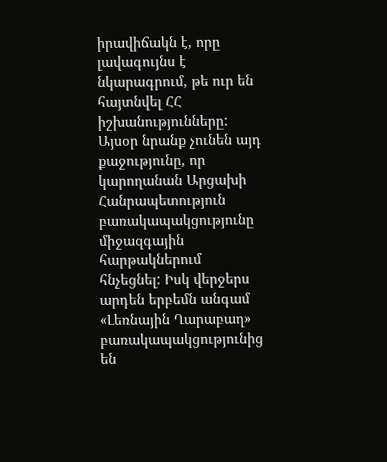իրավիճակն է, որը լավագույնս է նկարագրում, թե ուր են հայտնվել ՀՀ իշխանությունները: Այսօր նրանք չունեն այդ քաջությունը, որ կարողանան Արցախի Հանրապետություն բառակապակցությունը միջազգային հարթակներում հնչեցնել: Իսկ վերջերս արդեն երբեմն անգամ «Լեռնային Ղարաբաղ» բառակապակցությունից են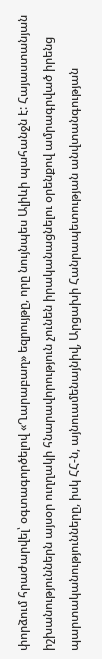փորձում հրաժարվել՝ օգտագործելով «Ղարաբաղ» եզրույթը, որը նույնպես Ալիևի պահանջն է: Հայաստանյան իշխանություններն այսօր ուղղակի հնարավորություն չունեն իրականացնելու օրենքով ամրագրված իրենց պարտականությունները, իսկ ՀՀ-ն, այնուամենայնիվ, Արցախի Հանրապետության անվտանգության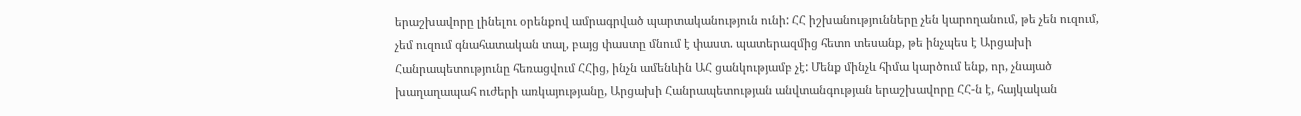երաշխավորը լինելու օրենքով ամրագրված պարտականություն ունի: ՀՀ իշխանությունները չեն կարողանում, թե չեն ուզում, չեմ ուզում գնահատական տալ, բայց փաստը մնում է փաստ. պատերազմից հետո տեսանք, թե ինչպես է Արցախի Հանրապետությունը հեռացվում ՀՀից, ինչն ամենևին ԱՀ ցանկությամբ չէ: Մենք մինչև հիմա կարծում ենք, որ, չնայած խաղաղապահ ուժերի առկայությանը, Արցախի Հանրապետության անվտանգության երաշխավորը ՀՀ-ն է, հայկական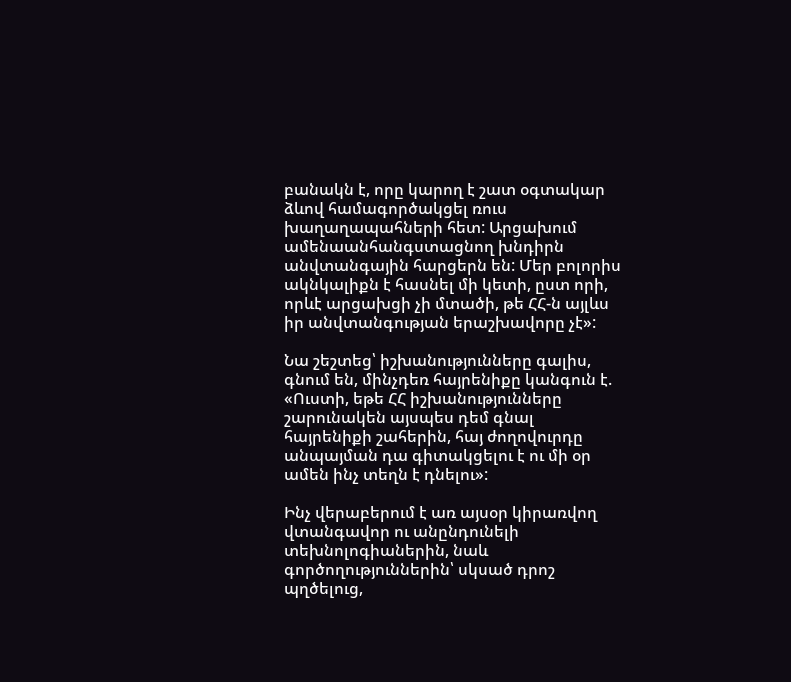բանակն է, որը կարող է շատ օգտակար ձևով համագործակցել ռուս խաղաղապահների հետ: Արցախում ամենաանհանգստացնող խնդիրն անվտանգային հարցերն են: Մեր բոլորիս ակնկալիքն է հասնել մի կետի, ըստ որի, որևէ արցախցի չի մտածի, թե ՀՀ-ն այլևս իր անվտանգության երաշխավորը չէ»:

Նա շեշտեց՝ իշխանությունները գալիս, գնում են, մինչդեռ հայրենիքը կանգուն է. «Ուստի, եթե ՀՀ իշխանությունները շարունակեն այսպես դեմ գնալ հայրենիքի շահերին, հայ ժողովուրդը անպայման դա գիտակցելու է ու մի օր ամեն ինչ տեղն է դնելու»:

Ինչ վերաբերում է առ այսօր կիրառվող վտանգավոր ու անընդունելի տեխնոլոգիաներին, նաև գործողություններին՝ սկսած դրոշ պղծելուց,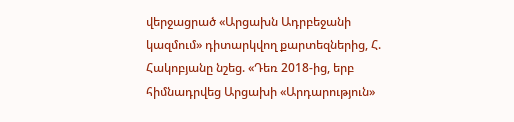վերջացրած «Արցախն Ադրբեջանի կազմում» դիտարկվող քարտեզներից, Հ. Հակոբյանը նշեց. «Դեռ 2018-ից, երբ հիմնադրվեց Արցախի «Արդարություն»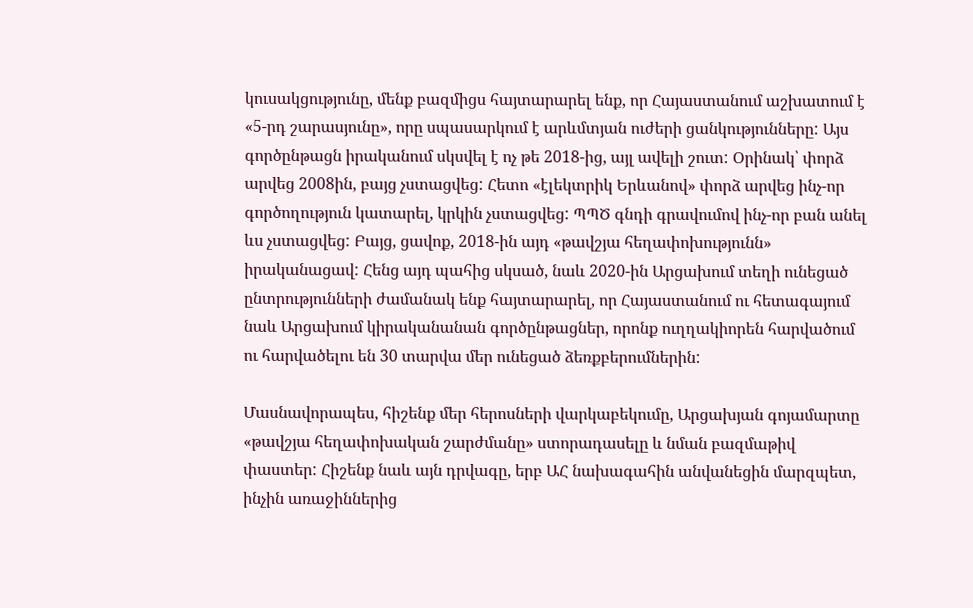կուսակցությունը, մենք բազմիցս հայտարարել ենք, որ Հայաստանում աշխատում է «5-րդ շարասյունը», որը սպասարկում է արևմտյան ուժերի ցանկությունները: Այս գործընթացն իրականում սկսվել է ոչ թե 2018-ից, այլ ավելի շուտ: Օրինակ՝ փորձ արվեց 2008ին, բայց չստացվեց: Հետո «էլեկտրիկ Երևանով» փորձ արվեց ինչ-որ գործողություն կատարել, կրկին չստացվեց: ՊՊԾ գնդի գրավումով ինչ-որ բան անել ևս չստացվեց: Բայց, ցավոք, 2018-ին այդ «թավշյա հեղափոխությունն» իրականացավ: Հենց այդ պահից սկսած, նաև 2020-ին Արցախում տեղի ունեցած ընտրությունների ժամանակ ենք հայտարարել, որ Հայաստանում ու հետագայում նաև Արցախում կիրականանան գործընթացներ, որոնք ուղղակիորեն հարվածում ու հարվածելու են 30 տարվա մեր ունեցած ձեռքբերումներին:

Մասնավորապես, հիշենք մեր հերոսների վարկաբեկումը, Արցախյան գոյամարտը «թավշյա հեղափոխական շարժմանը» ստորադասելը և նման բազմաթիվ փաստեր: Հիշենք նաև այն դրվագը, երբ ԱՀ նախագահին անվանեցին մարզպետ, ինչին առաջիններից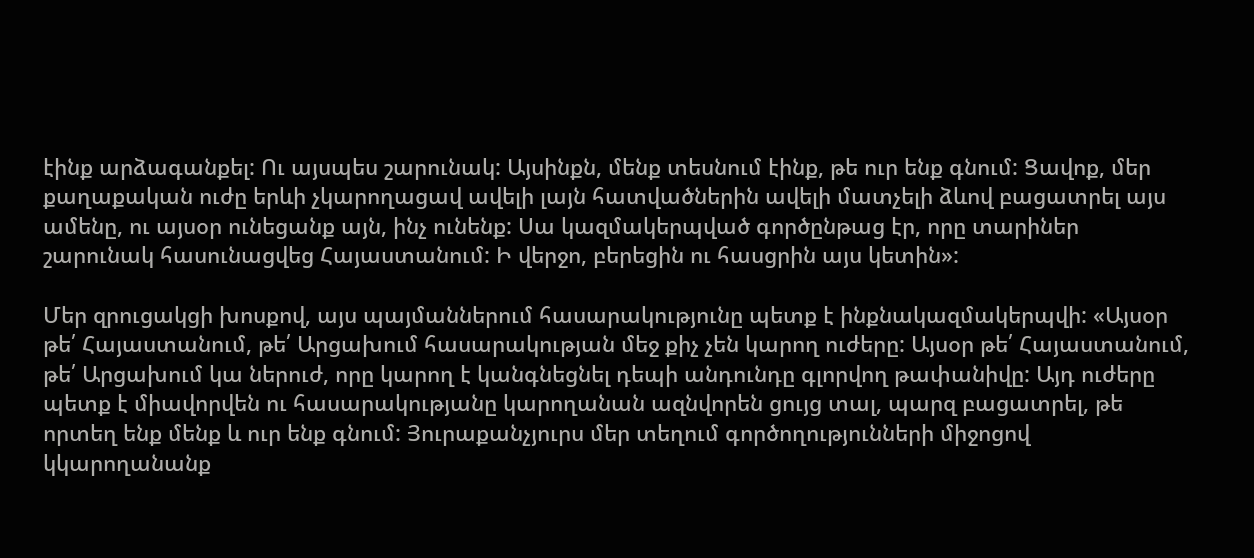էինք արձագանքել: Ու այսպես շարունակ: Այսինքն, մենք տեսնում էինք, թե ուր ենք գնում: Ցավոք, մեր քաղաքական ուժը երևի չկարողացավ ավելի լայն հատվածներին ավելի մատչելի ձևով բացատրել այս ամենը, ու այսօր ունեցանք այն, ինչ ունենք: Սա կազմակերպված գործընթաց էր, որը տարիներ շարունակ հասունացվեց Հայաստանում: Ի վերջո, բերեցին ու հասցրին այս կետին»:

Մեր զրուցակցի խոսքով, այս պայմաններում հասարակությունը պետք է ինքնակազմակերպվի: «Այսօր թե՛ Հայաստանում, թե՛ Արցախում հասարակության մեջ քիչ չեն կարող ուժերը: Այսօր թե՛ Հայաստանում, թե՛ Արցախում կա ներուժ, որը կարող է կանգնեցնել դեպի անդունդը գլորվող թափանիվը: Այդ ուժերը պետք է միավորվեն ու հասարակությանը կարողանան ազնվորեն ցույց տալ, պարզ բացատրել, թե որտեղ ենք մենք և ուր ենք գնում: Յուրաքանչյուրս մեր տեղում գործողությունների միջոցով կկարողանանք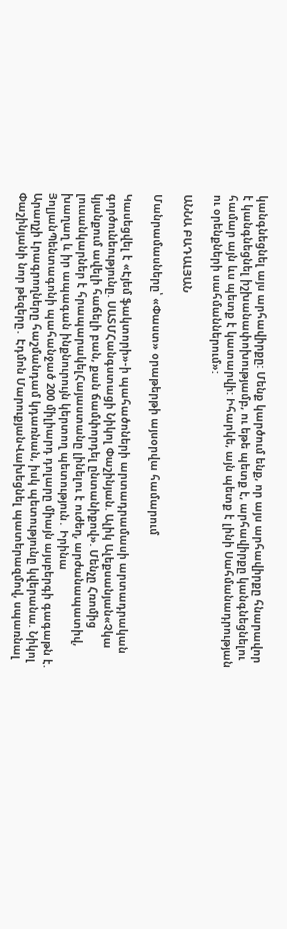կանգնեցնել այս արհավիրքը: Մենք կարծում ենք, որ այս արհավիրքը հնարավոր է կանգնեցնել իշխանափոխությամբ, ու եթե պետք է, արհավիրքը կանգնեցնելու համար այն ևս պետք է կատարվի: Իհարկե, այն պետք է լինի Սահմանադրության ու օրենքների սահմաններում»:

ԱՆՆԱ ԲԱԴԱԼՅԱՆ

Մանրամասները՝ «Փաստ» օրաթերթի այսօրվա համարում

Կասեցվել է «Էյեմ ֆակտորի»-ի պահածոների արտադրամասի արտադրական գործունեությունը. ՍԱՏՄՀանգստացի Նիկոլ Փաշինյան. Ալիկ Ալեքսանյան«Չկա կյանքում ավելի հաճելի բան, քան ճամփորդել ընտանիքով». Մենչը Հռոմից լուսանկարներ է հրապարակելՀայաստանը լինելու է ուժեղ, արժանապատիվ, խաղաղ և իր ապագան ինքնուրույն կերտող պետություն․ Իրինա ՅոլյանՊենտագոնի պահանջած 200 միլիարդ դոլարը միայն այսբերգի գագաթն է. Արաղչի Լրագրողները հաշմանդամ կդառնան, իսկ պետությունը կվերանա. Նիկոլ Փաշինյանի նոր թեզերը․ Էդմոն ՄարուքյանՎախեցնել պատերազմով, սպառնալ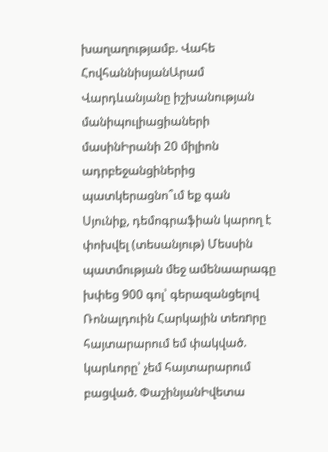խաղաղությամբ. Վահե ՀովհաննիսյանԱրամ Վարդևանյանը իշխանության մանիպուլիացիաների մասինԻրանի 20 միլիոն ադրբեջանցիներից պատկերացնո՞ւմ եք գան Սյունիք, դեմոգրաֆիան կարող է փոխվել (տեսանյութ) Մեսսին պատմության մեջ ամենաարագը խփեց 900 գոլ՝ գերազանցելով Ռոնալդուին Հարկային տեռnրը հայտարարում եմ փակված. կարևորը՝ չեմ հայտարարում բացված. ՓաշինյանԻվետա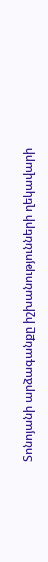Տոնոյանի արձագանքը իշխանությունների ղեկավարի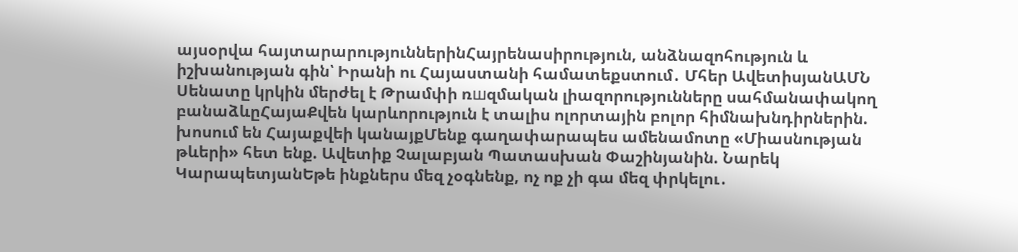այսօրվա հայտարարություններինՀայրենասիրություն, անձնազոհություն և իշխանության գին՝ Իրանի ու Հայաստանի համատեքստում․ Մհեր ԱվետիսյանԱՄՆ Սենատը կրկին մերժել է Թրամփի ռшզմական լիազորությունները սահմանափակող բանաձևըՀայաՔվեն կարևորություն է տալիս ոլորտային բոլոր հիմնախնդիրներին. խոսում են Հայաքվեի կանայքՄենք գաղափարապես ամենամոտը «Միասնության թևերի» հետ ենք. Ավետիք Չալաբյան Պատասխան Փաշինյանին. Նարեկ ԿարապետյանԵթե ինքներս մեզ չօգնենք, ոչ ոք չի գա մեզ փրկելու․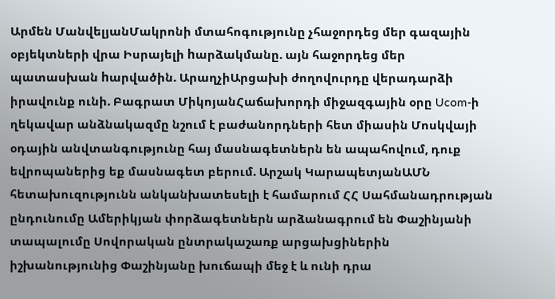Արմեն ՄանվելյանՄակրոնի մտահոգությունը չհաջորդեց մեր գազային օբյեկտների վրա Իսրայելի hարձակմանը. այն հաջորդեց մեր պատասխան hարվածին. ԱրաղչիԱրցախի ժողովուրդը վերադարձի իրավունք ունի. Բագրատ ՄիկոյանՀաճախորդի միջազգային օրը Ucom-ի ղեկավար անձնակազմը նշում է բաժանորդների հետ միասին Մոսկվայի օդային անվտանգությունը հայ մասնագետներն են ապահովում, դուք եվրոպաներից եք մասնագետ բերում. Արշակ ԿարապետյանԱՄՆ հետախուզությունն անկանխատեսելի է համարում ՀՀ Սահմանադրության ընդունումը Ամերիկյան փորձագետներն արձանագրում են Փաշինյանի տապալումը Սովորական ընտրակաշառք արցախցիներին իշխանությունից Փաշինյանը խուճապի մեջ է և ունի դրա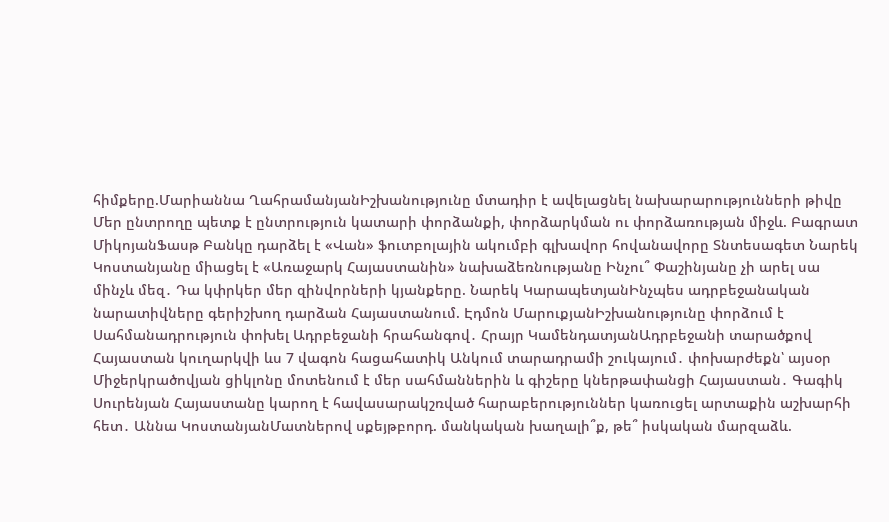հիմքերը.Մարիաննա ՂահրամանյանԻշխանությունը մտադիր է ավելացնել նախարարությունների թիվը Մեր ընտրողը պետք է ընտրություն կատարի փորձանքի, փորձարկման ու փորձառության միջև. Բագրատ ՄիկոյանՖասթ Բանկը դարձել է «Վան» ֆուտբոլային ակումբի գլխավոր հովանավորը Տնտեսագետ Նարեկ Կոստանյանը միացել է «Առաջարկ Հայաստանին» նախաձեռնությանը Ինչու՞ Փաշինյանը չի արել սա մինչև մեզ․ Դա կփրկեր մեր զինվորների կյանքերը. Նարեկ ԿարապետյանԻնչպես ադրբեջանական նարատիվները գերիշխող դարձան Հայաստանում. Էդմոն ՄարուքյանԻշխանությունը փորձում է Սահմանադրություն փոխել Ադրբեջանի հրահանգով․ Հրայր ԿամենդատյանԱդրբեջանի տարածքով Հայաստան կուղարկվի ևս 7 վագոն հացահատիկ Անկում տարադրամի շուկայում․ փոխարժեքն՝ այսօր Միջերկրածովյան ցիկլոնը մոտենում է մեր սահմաններին և գիշերը կներթափանցի Հայաստան․ Գագիկ Սուրենյան Հայաստանը կարող է հավասարակշռված հարաբերություններ կառուցել արտաքին աշխարհի հետ․ Աննա ԿոստանյանՄատներով սքեյթբորդ. մանկական խաղալի՞ք, թե՞ իսկական մարզաձև.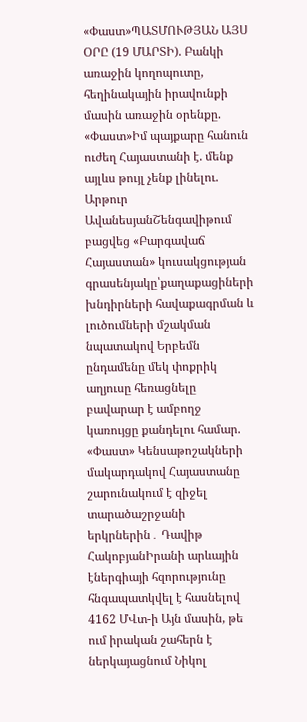«Փաստ»ՊԱՏՄՈՒԹՅԱՆ ԱՅՍ ՕՐԸ (19 ՄԱՐՏԻ). Բանկի առաջին կողոպուտը, հեղինակային իրավունքի մասին առաջին օրենքը. «Փաստ»Իմ պայքարը հանուն ուժեղ Հայաստանի է. մենք այլևս թույլ չենք լինելու. Արթուր ԱվանեսյանՇենգավիթում բացվեց «Բարգավաճ Հայաստան» կուսակցության գրասենյակը՝քաղաքացիների խնդիրների հավաքագրման և լուծումների մշակման նպատակով Երբեմն ընդամենը մեկ փոքրիկ աղյուսը հեռացնելը բավարար է ամբողջ կառույցը քանդելու համար. «Փաստ» Կենսաթոշակների մակարդակով Հայաստանը շարունակում է զիջել տարածաշրջանի երկրներին․ Դավիթ ՀակոբյանԻրանի արևային էներգիայի հզորությունը հնգապատկվել է հասնելով 4162 ՄՎտ-ի Այն մասին, թե ում իրական շահերն է ներկայացնում Նիկոլ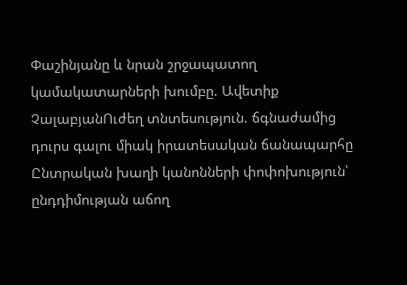Փաշինյանը և նրան շրջապատող կամակատարների խումբը. Ավետիք ՉալաբյանՈւժեղ տնտեսություն. ճգնաժամից դուրս գալու միակ իրատեսական ճանապարհը Ընտրական խաղի կանոնների փոփոխություն՝ ընդդիմության աճող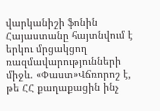վարկանիշի ֆոնին Հայաստանը հայտնվում է երկու մրցակցող ռազմավարությունների միջև. «Փաստ»Վճռորոշ է, թե ՀՀ քաղաքացին ինչ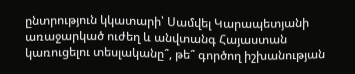ընտրություն կկատարի՝ Սամվել Կարապետյանի առաջարկած ուժեղ և անվտանգ Հայաստան կառուցելու տեսլականը՞, թե՞ գործող իշխանության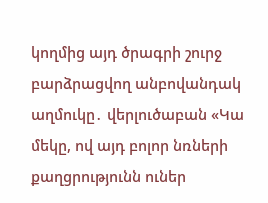կողմից այդ ծրագրի շուրջ բարձրացվող անբովանդակ աղմուկը․ վերլուծաբան «Կա մեկը, ով այդ բոլոր նռների քաղցրությունն ուներ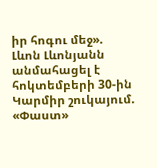իր հոգու մեջ». Լևոն Լևոնյանն անմահացել է հոկտեմբերի 30-ին Կարմիր շուկայում. «Փաստ»